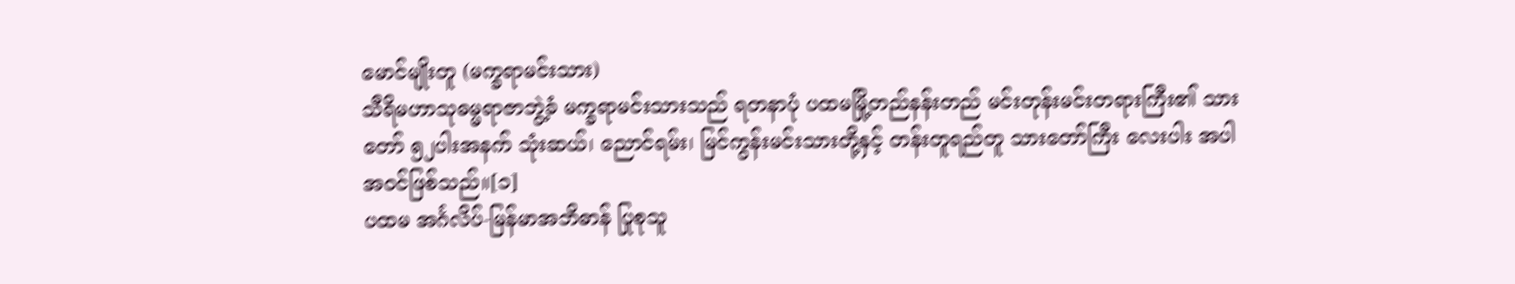မောင်မျိုးတူ (မက္ခရာမင်းသား)
သီရိမဟာသုဓမ္မရာဇာဘွဲ့ခံ မက္ခရာမင်းသားသည် ရတနာပုံ ပထမမြို့တည်နန်းတည် မင်းတုန်းမင်းတရားကြီး၏ သားတော် ၅၂ပါးအနက် သုံးဆယ်၊ ညောင်ရမ်း၊ မြင်ကွန်းမင်းသားတို့နှင့် တန်းတူရည်တူ သားတော်ကြီး လေးပါး အပါအဝင်ဖြစ်သည်။[၁]
ပထမ အင်္ဂလိပ်-မြန်မာအဘိဓာန် ပြုစုသူ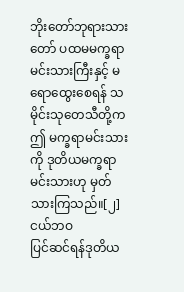ဘိုးတော်ဘုရားသားတော် ပထမမက္ခရာမင်းသားကြီးနှင့် မရောထွေးစေရန် သမိုင်းသုတေသီတို့က ဤ မက္ခရာမင်းသားကို ဒုတိယမက္ခရာမင်းသားဟု မှတ်သားကြသည်။[၂]
ငယ်ဘဝ
ပြင်ဆင်ရန်ဒုတိယ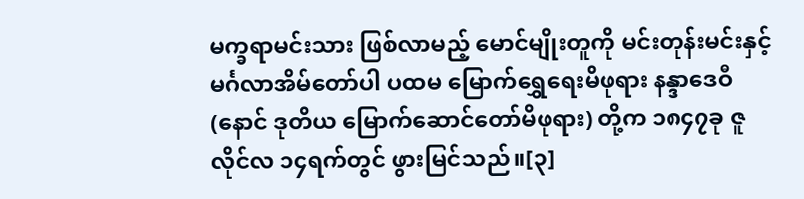မက္ခရာမင်းသား ဖြစ်လာမည့် မောင်မျိုးတူကို မင်းတုန်းမင်းနှင့် မင်္ဂလာအိမ်တော်ပါ ပထမ မြောက်ရွှေရေးမိဖုရား နန္ဒာဒေဝီ (နောင် ဒုတိယ မြောက်ဆောင်တော်မိဖုရား) တို့က ၁၈၄၇ခု ဇူလိုင်လ ၁၄ရက်တွင် ဖွားမြင်သည်။[၃]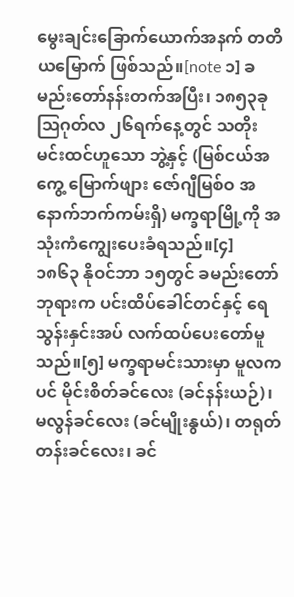မွေးချင်းခြောက်ယောက်အနက် တတိယမြောက် ဖြစ်သည်။[note ၁] ခမည်းတော်နန်းတက်အပြီး၊ ၁၈၅၃ခု ဩဂုတ်လ ၂၆ရက်နေ့တွင် သတိုးမင်းထင်ဟူသော ဘွဲ့နှင့် (မြစ်ငယ်အကွေ့ မြောက်ဖျား ဇော်ဂျီမြစ်ဝ အနောက်ဘက်ကမ်းရှိ) မက္ခရာမြို့ကို အသုံးကံကျွေးပေးခံရသည်။[၄]
၁၈၆၃ နိုဝင်ဘာ ၁၅တွင် ခမည်းတော်ဘုရားက ပင်းထိပ်ခေါင်တင်နှင့် ရေသွန်းနှင်းအပ် လက်ထပ်ပေးတော်မူသည်။[၅] မက္ခရာမင်းသားမှာ မူလကပင် မိုင်းစိတ်ခင်လေး (ခင်နန်းယဉ်)၊ မလွန်ခင်လေး (ခင်မျိုးနွယ်)၊ တရုတ်တန်းခင်လေး၊ ခင်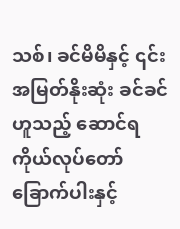သစ်၊ ခင်မိမိနှင့် ၎င်းအမြတ်နိုးဆုံး ခင်ခင် ဟူသည့် ဆောင်ရကိုယ်လုပ်တော် ခြောက်ပါးနှင့်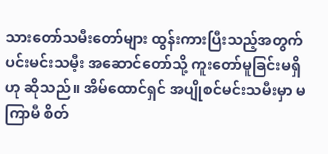သားတော်သမီးတော်များ ထွန်းကားပြီးသည့်အတွက် ပင်းမင်းသမီ့း အဆောင်တော်သို့ ကူးတော်မူခြင်းမရှိဟု ဆိုသည်။ အိမ်ထောင်ရှင် အပျိုစင်မင်းသမီးမှာ မကြာမီ စိတ်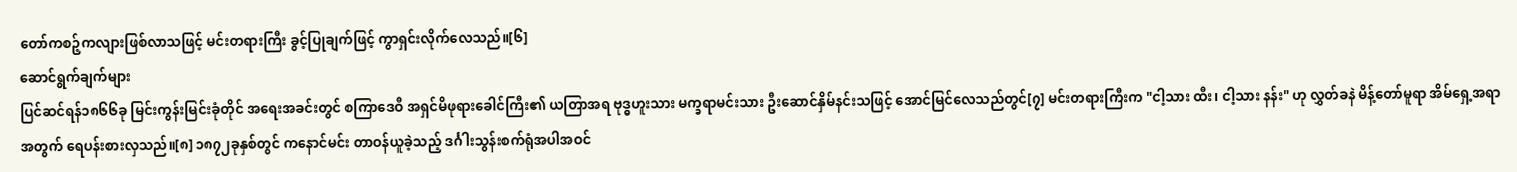တော်ကစဉ့်ကလျားဖြစ်လာသဖြင့် မင်းတရားကြီး ခွင့်ပြုချက်ဖြင့် ကွာရှင်းလိုက်လေသည်။[၆]
ဆောင်ရွက်ချက်များ
ပြင်ဆင်ရန်၁၈၆၆ခု မြင်းကွန်းမြင်းခုံတိုင် အရေးအခင်းတွင် စကြာဒေဝီ အရှင်မိဖုရားခေါင်ကြီး၏ ယတြာအရ ဗုဒ္ဓဟူးသား မက္ခရာမင်းသား ဦးဆောင်နှိမ်နင်းသဖြင့် အောင်မြင်လေသည်တွင်[၇] မင်းတရားကြီးက "ငါ့သား ထီး၊ ငါ့သား နန်း" ဟု လွှတ်ခနဲ မိန့်တော်မူရာ အိမ်ရှေ့အရာအတွက် ရေပန်းစားလှသည်။[၈] ၁၈၇၂ခုနှစ်တွင် ကနောင်မင်း တာဝန်ယူခဲ့သည့် ဒင်္ဂါးသွန်းစက်ရုံအပါအဝင်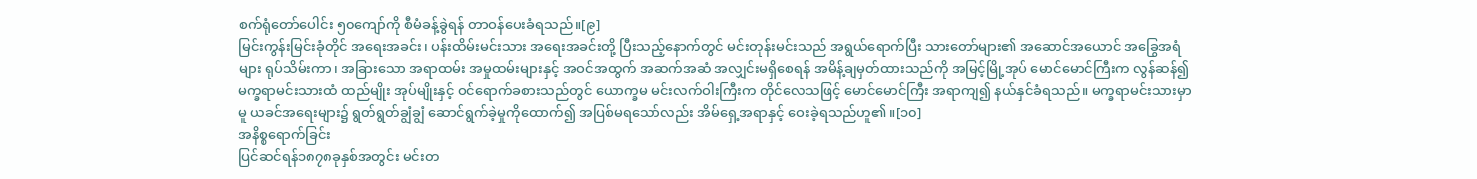စက်ရုံတော်ပေါင်း ၅၀ကျော်ကို စီမံခန့်ခွဲရန် တာဝန်ပေးခံရသည်။[၉]
မြင်းကွန်းမြင်းခုံတိုင် အရေးအခင်း၊ ပန်းထိမ်းမင်းသား အရေးအခင်းတို့ ပြီးသည့်နောက်တွင် မင်းတုန်းမင်းသည် အရွယ်ရောက်ပြီး သားတော်များ၏ အဆောင်အယောင် အခြွေအရံများ ရုပ်သိမ်းကာ၊ အခြားသော အရာထမ်း အမှုထမ်းများနှင့် အဝင်အထွက် အဆက်အဆံ အလျှင်းမရှိစေရန် အမိန့်ချမှတ်ထားသည်ကို အမြင့်မြို့အုပ် မောင်မောင်ကြီးက လွန်ဆန်၍ မက္ခရာမင်းသားထံ ထည်မျိုး အုပ်မျိုးနှင့် ဝင်ရောက်ခစားသည်တွင် ယောက္ခမ မင်းလက်ဝါးကြီးက တိုင်လေသဖြင့် မောင်မောင်ကြီး အရာကျ၍ နယ်နှင်ခံရသည်။ မက္ခရာမင်းသားမှာမူ ယခင်အရေးများ၌ ရွတ်ရွတ်ချွံချွံ ဆောင်ရွက်ခဲ့မှုကိုထောက်၍ အပြစ်မရသော်လည်း အိမ်ရှေ့အရာနှင့် ဝေးခဲ့ရသည်ဟူ၏။[၁၀]
အနိစ္စရောက်ခြင်း
ပြင်ဆင်ရန်၁၈၇၈ခုနှစ်အတွင်း မင်းတ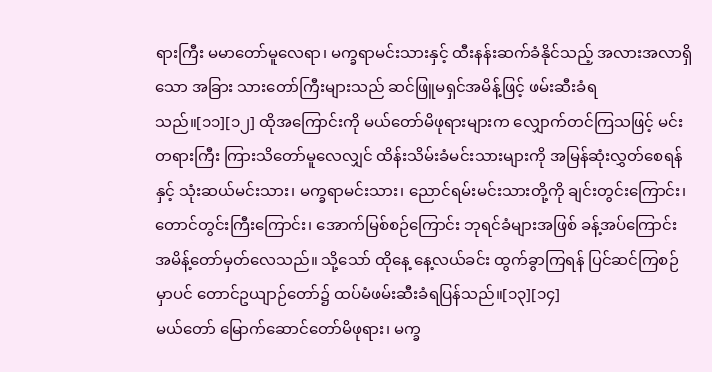ရားကြီး မမာတော်မူလေရာ၊ မက္ခရာမင်းသားနှင့် ထီးနန်းဆက်ခံနိုင်သည့် အလားအလာရှိသော အခြား သားတော်ကြီးများသည် ဆင်ဖြူမရှင်အမိန့်ဖြင့် ဖမ်းဆီးခံရသည်။[၁၁][၁၂] ထိုအကြောင်းကို မယ်တော်မိဖုရားများက လျှောက်တင်ကြသဖြင့် မင်းတရားကြီး ကြားသိတော်မူလေလျှင် ထိန်းသိမ်းခံမင်းသားများကို အမြန်ဆုံးလွှတ်စေရန်နှင့် သုံးဆယ်မင်းသား၊ မက္ခရာမင်းသား၊ ညောင်ရမ်းမင်းသားတို့ကို ချင်းတွင်းကြောင်း၊ တောင်တွင်းကြီးကြောင်း၊ အောက်မြစ်စဉ်ကြောင်း ဘုရင်ခံများအဖြစ် ခန့်အပ်ကြောင်း အမိန့်တော်မှတ်လေသည်။ သို့သော် ထိုနေ့ နေ့လယ်ခင်း ထွက်ခွာကြရန် ပြင်ဆင်ကြစဉ်မှာပင် တောင်ဥယျာဉ်တော်၌ ထပ်မံဖမ်းဆီးခံရပြန်သည်။[၁၃][၁၄]
မယ်တော် မြောက်ဆောင်တော်မိဖုရား၊ မက္ခ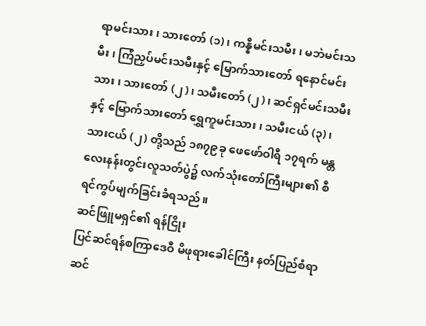ရာမင်းသား၊ သားတော် (၁)၊ ကန္နီမင်းသမီး၊ မဘဲမင်းသမီး၊ ကြံညှပ်မင်းသမီးနှင့် မြောက်သားတော် ရနောင်မင်းသား၊ သားတော် (၂)၊ သမီးတော် (၂)၊ ဆင်ရှင်မင်းသမီးနှင့် မြောက်သားတော် ရွှေကူမင်းသား၊ သမီးငယ် (၃)၊ သားငယ် (၂) တို့သည် ၁၈၇၉ခု ဖေဖော်ဝါရီ ၁၇ရက် မန္တလေးနန်းတွင်းလူသတ်ပွဲ၌ လက်သုံးတော်ကြီးများ၏ စီရင်ကွပ်မျက်ခြင်းခံရသည်။
ဆင်ဖြူမရှင်၏ ရန်ငြိုး
ပြင်ဆင်ရန်စကြာဒေဝီ မိဖုရားခေါင်ကြီး နတ်ပြည်စံရာ ဆင်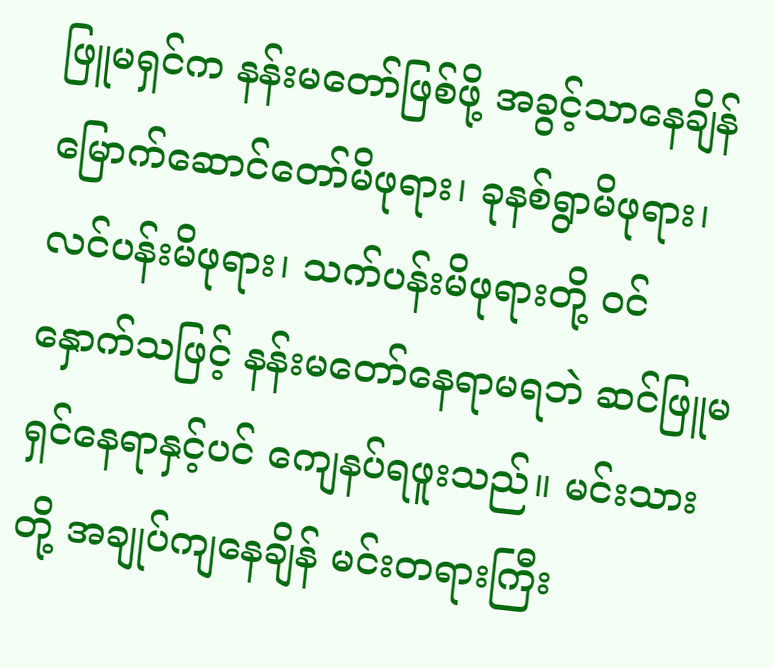ဖြူမရှင်က နန်းမတော်ဖြစ်ဖို့ အခွင့်သာနေချိန် မြောက်ဆောင်တော်မိဖုရား၊ ခုနစ်ရွာမိဖုရား၊ လင်ပန်းမိဖုရား၊ သက်ပန်းမိဖုရားတို့ ဝင်နှောက်သဖြင့် နန်းမတော်နေရာမရဘဲ ဆင်ဖြူမရှင်နေရာနှင့်ပင် ကျေနပ်ရဖူးသည်။ မင်းသားတို့ အချုပ်ကျနေချိန် မင်းတရားကြီး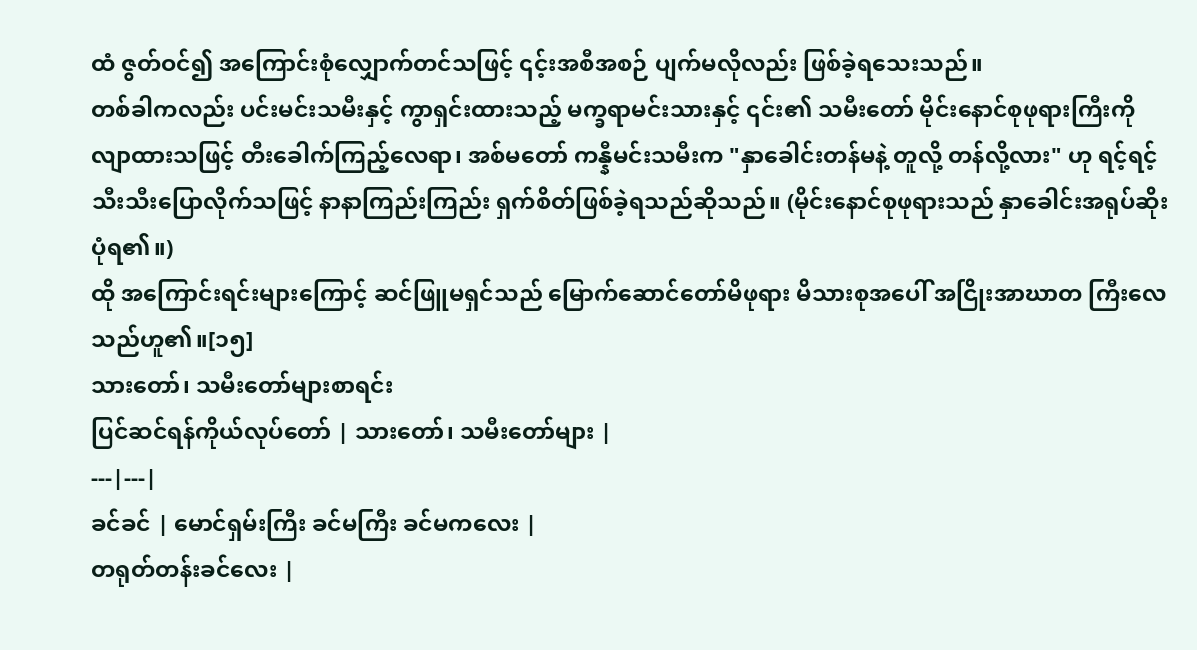ထံ ဇွတ်ဝင်၍ အကြောင်းစုံလျှောက်တင်သဖြင့် ၎င့်းအစီအစဉ် ပျက်မလိုလည်း ဖြစ်ခဲ့ရသေးသည်။
တစ်ခါကလည်း ပင်းမင်းသမီးနှင့် ကွာရှင်းထားသည့် မက္ခရာမင်းသားနှင့် ၎င်း၏ သမီးတော် မိုင်းနောင်စုဖုရားကြီးကို လျာထားသဖြင့် တီးခေါက်ကြည့်လေရာ၊ အစ်မတော် ကန္နီမင်းသမီးက "နှာခေါင်းတန်မနဲ့ တူလို့ တန်လို့လား" ဟု ရင့်ရင့်သီးသီးပြောလိုက်သဖြင့် နာနာကြည်းကြည်း ရှက်စိတ်ဖြစ်ခဲ့ရသည်ဆိုသည်။ (မိုင်းနောင်စုဖုရားသည် နှာခေါင်းအရုပ်ဆိုးပုံရ၏။)
ထို အကြောင်းရင်းများကြောင့် ဆင်ဖြူမရှင်သည် မြောက်ဆောင်တော်မိဖုရား မိသားစုအပေါ် အငြိုးအာဃာတ ကြီးလေသည်ဟူ၏။[၁၅]
သားတော်၊ သမီးတော်များစာရင်း
ပြင်ဆင်ရန်ကိုယ်လုပ်တော် | သားတော်၊ သမီးတော်များ |
---|---|
ခင်ခင် | မောင်ရှမ်းကြီး ခင်မကြီး ခင်မကလေး |
တရုတ်တန်းခင်လေး |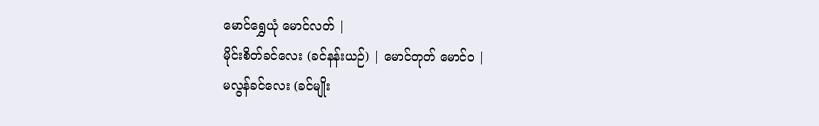မောင်ရွှေယုံ မောင်လတ် |
မိုင်းစိတ်ခင်လေး (ခင်နန်းယဉ်) | မောင်တုတ် မောင်ဝ |
မလွန်ခင်လေး (ခင်မျိုး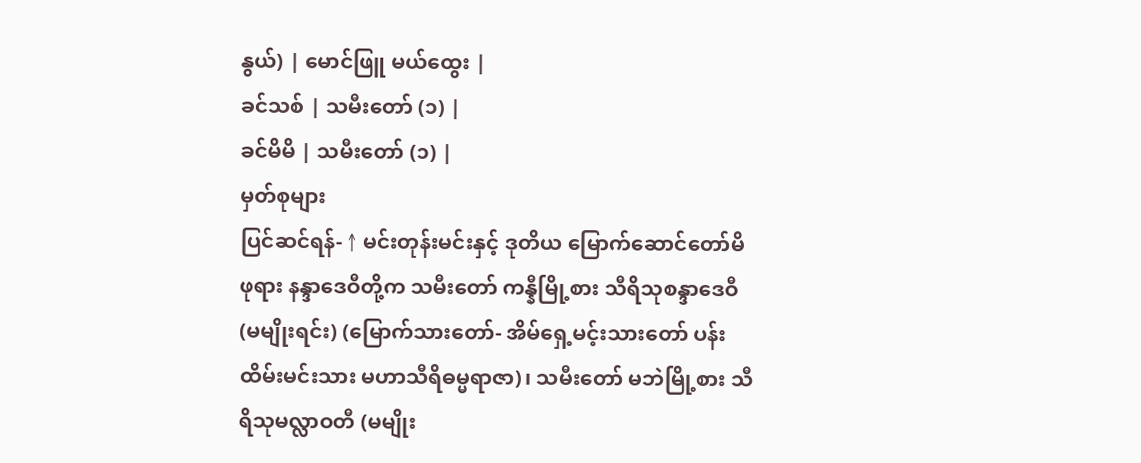နွယ်) | မောင်ဖြူ မယ်ထွေး |
ခင်သစ် | သမီးတော် (၁) |
ခင်မိမိ | သမီးတော် (၁) |
မှတ်စုများ
ပြင်ဆင်ရန်- ↑ မင်းတုန်းမင်းနှင့် ဒုတိယ မြောက်ဆောင်တော်မိဖုရား နန္ဒာဒေဝီတို့က သမီးတော် ကန္နီမြို့စား သီရိသုစန္ဒာဒေဝီ (မမျိုးရင်း) (မြောက်သားတော်- အိမ်ရှေ့မင့်းသားတော် ပန်းထိမ်းမင်းသား မဟာသီရိဓမ္မရာဇာ)၊ သမီးတော် မဘဲမြို့စား သီရိသုမလ္လာဝတီ (မမျိုး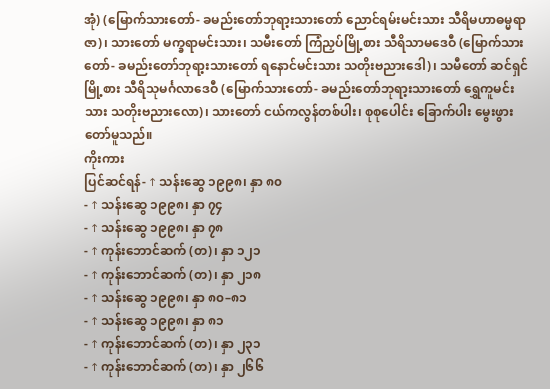အုံ) (မြောက်သားတော်- ခမည်းတော်ဘုရာ့းသားတော် ညောင်ရမ်းမင်းသား သီရိမဟာဓမ္မရာဇာ)၊ သားတော် မက္ခရာမင်းသား၊ သမီးတော် ကြံညှပ်မြို့စား သီရိသာမဒေဝီ (မြောက်သားတော်- ခမည်းတော်ဘုရာ့းသားတော် ရနောင်မင်းသား သတိုးဗညားဒေါ)၊ သမီတော် ဆင်ရှင်မြို့စား သီရိသုမင်္ဂလာဒေဝီ (မြောက်သားတော်- ခမည်းတော်ဘုရာ့းသားတော် ရွှေကူမင်းသား သတိုးဗညားလော)၊ သားတော် ငယ်ကလွန်တစ်ပါး၊ စုစုပေါင်း ခြောက်ပါး မွေးဖွားတော်မူသည်။
ကိုးကား
ပြင်ဆင်ရန်- ↑ သန်းဆွေ ၁၉၉၈၊ နှာ ၈၀
- ↑ သန်းဆွေ ၁၉၉၈၊ နှာ ၇၄
- ↑ သန်းဆွေ ၁၉၉၈၊ နှာ ၇၈
- ↑ ကုန်းဘောင်ဆက် (တ)၊ နှာ ၁၂၁
- ↑ ကုန်းဘောင်ဆက် (တ)၊ နှာ ၂၁၈
- ↑ သန်းဆွေ ၁၉၉၈၊ နှာ ၈၀–၈၁
- ↑ သန်းဆွေ ၁၉၉၈၊ နှာ ၈၁
- ↑ ကုန်းဘောင်ဆက် (တ)၊ နှာ ၂၃၁
- ↑ ကုန်းဘောင်ဆက် (တ)၊ နှာ ၂၆၆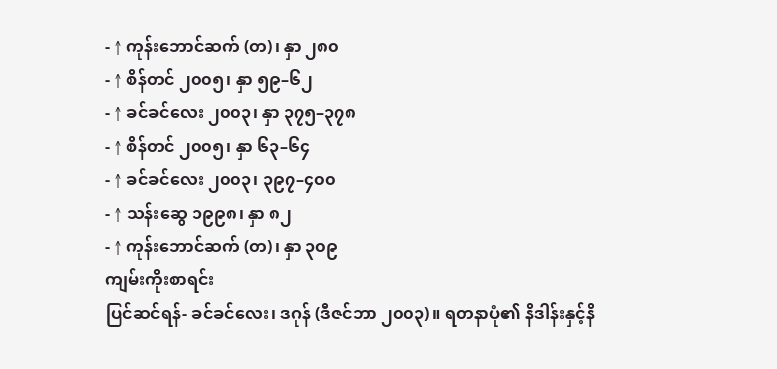- ↑ ကုန်းဘောင်ဆက် (တ)၊ နှာ ၂၈၀
- ↑ စိန်တင် ၂၀၀၅၊ နှာ ၅၉–၆၂
- ↑ ခင်ခင်လေး ၂၀၀၃၊ နှာ ၃၇၅–၃၇၈
- ↑ စိန်တင် ၂၀၀၅၊ နှာ ၆၃–၆၄
- ↑ ခင်ခင်လေး ၂၀၀၃၊ ၃၉၇–၄၀၀
- ↑ သန်းဆွေ ၁၉၉၈၊ နှာ ၈၂
- ↑ ကုန်းဘောင်ဆက် (တ)၊ နှာ ၃၀၉
ကျမ်းကိုးစာရင်း
ပြင်ဆင်ရန်- ခင်ခင်လေး၊ ဒဂုန် (ဒီဇင်ဘာ ၂၀၀၃)။ ရတနာပုံ၏ နိဒါန်းနှင့်နိ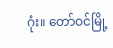ဂုံး။ တော်ဝင်မြို့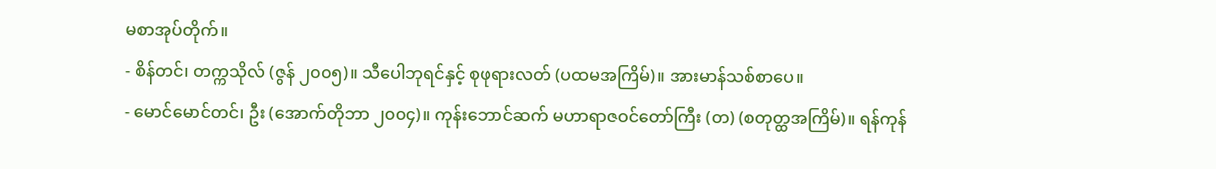မစာအုပ်တိုက်။
- စိန်တင်၊ တက္ကသိုလ် (ဇွန် ၂၀၀၅)။ သီပေါဘုရင်နှင့် စုဖုရားလတ် (ပထမအကြိမ်)။ အားမာန်သစ်စာပေ။
- မောင်မောင်တင်၊ ဦး (အောက်တိုဘာ ၂၀၀၄)။ ကုန်းဘောင်ဆက် မဟာရာဇဝင်တော်ကြီး (တ) (စတုတ္ထအကြိမ်)။ ရန်ကုန်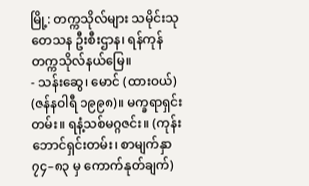မြို့: တက္ကသိုလ်များ သမိုင်းသုတေသန ဦးစီးဌာန၊ ရန်ကုန်တက္ကသိုလ်နယ်မြေ။
- သန်းဆွေ၊ မောင် (ထားဝယ်) (ဇန်နဝါရီ ၁၉၉၈)။ မက္ခရာရှင်းတမ်း။ ရနံ့သစ်မဂ္ဂဇင်း။ (ကုန်းဘောင်ရှင်းတမ်း၊ စာမျက်နှာ ၇၄–၈၃ မှ ကောက်နုတ်ချက်)